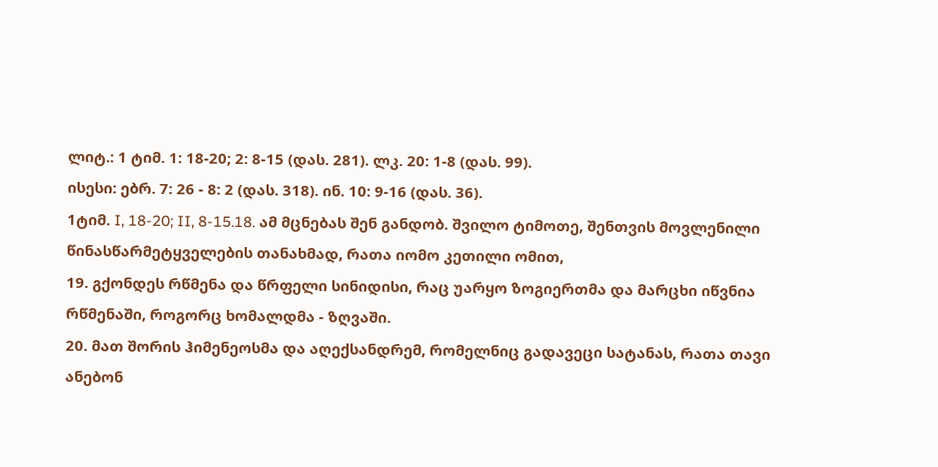ლიტ.: 1 ტიმ. 1: 18-20; 2: 8-15 (დას. 281). ლკ. 20: 1-8 (დას. 99).
ისესი: ებრ. 7: 26 - 8: 2 (დას. 318). ინ. 10: 9-16 (დას. 36).
1ტიმ. I, 18-20; II, 8-15.18. ამ მცნებას შენ განდობ. შვილო ტიმოთე, შენთვის მოვლენილი წინასწარმეტყველების თანახმად, რათა იომო კეთილი ომით,
19. გქონდეს რწმენა და წრფელი სინიდისი, რაც უარყო ზოგიერთმა და მარცხი იწვნია რწმენაში, როგორც ხომალდმა - ზღვაში.
20. მათ შორის ჰიმენეოსმა და აღექსანდრემ, რომელნიც გადავეცი სატანას, რათა თავი ანებონ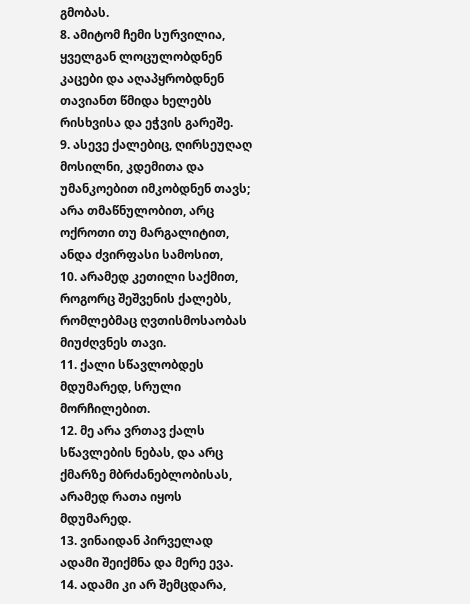გმობას.
8. ამიტომ ჩემი სურვილია, ყველგან ლოცულობდნენ კაცები და აღაპყრობდნენ თავიანთ წმიდა ხელებს რისხვისა და ეჭვის გარეშე.
9. ასევე ქალებიც, ღირსეუღაღ მოსილნი, კდემითა და უმანკოებით იმკობდნენ თავს; არა თმაწნულობით, არც ოქროთი თუ მარგალიტით, ანდა ძვირფასი სამოსით,
10. არამედ კეთილი საქმით, როგორც შეშვენის ქალებს, რომლებმაც ღვთისმოსაობას მიუძღვნეს თავი.
11. ქალი სწავლობდეს მდუმარედ, სრული მორჩილებით.
12. მე არა ვრთავ ქალს სწავლების ნებას, და არც ქმარზე მბრძანებლობისას, არამედ რათა იყოს მდუმარედ.
13. ვინაიდან პირველად ადამი შეიქმნა და მერე ევა.
14. ადამი კი არ შემცდარა,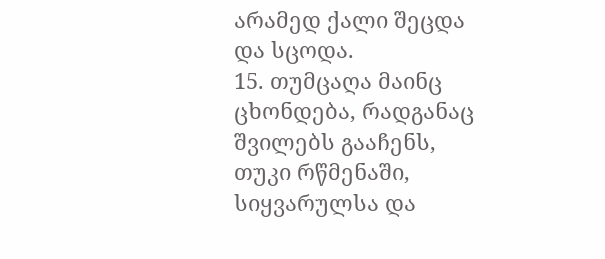არამედ ქალი შეცდა და სცოდა.
15. თუმცაღა მაინც ცხონდება, რადგანაც შვილებს გააჩენს, თუკი რწმენაში, სიყვარულსა და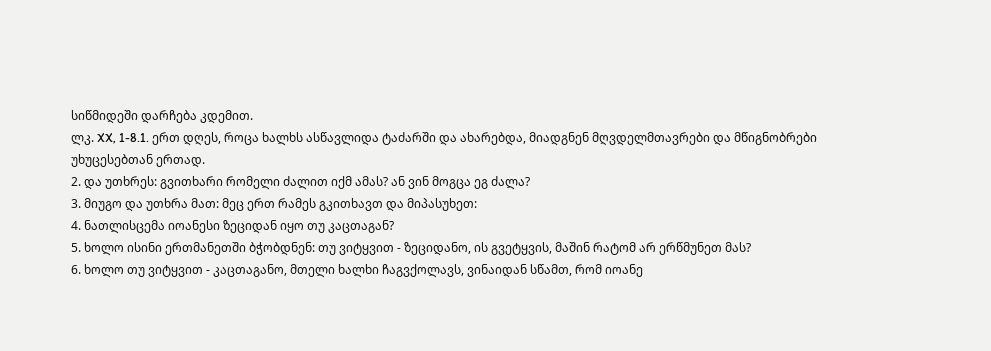სიწმიდეში დარჩება კდემით.
ლკ. XX, 1-8.1. ერთ დღეს, როცა ხალხს ასწავლიდა ტაძარში და ახარებდა, მიადგნენ მღვდელმთავრები და მწიგნობრები უხუცესებთან ერთად.
2. და უთხრეს: გვითხარი რომელი ძალით იქმ ამას? ან ვინ მოგცა ეგ ძალა?
3. მიუგო და უთხრა მათ: მეც ერთ რამეს გკითხავთ და მიპასუხეთ:
4. ნათლისცემა იოანესი ზეციდან იყო თუ კაცთაგან?
5. ხოლო ისინი ერთმანეთში ბჭობდნენ: თუ ვიტყვით - ზეციდანო, ის გვეტყვის, მაშინ რატომ არ ერწმუნეთ მას?
6. ხოლო თუ ვიტყვით - კაცთაგანო, მთელი ხალხი ჩაგვქოლავს, ვინაიდან სწამთ, რომ იოანე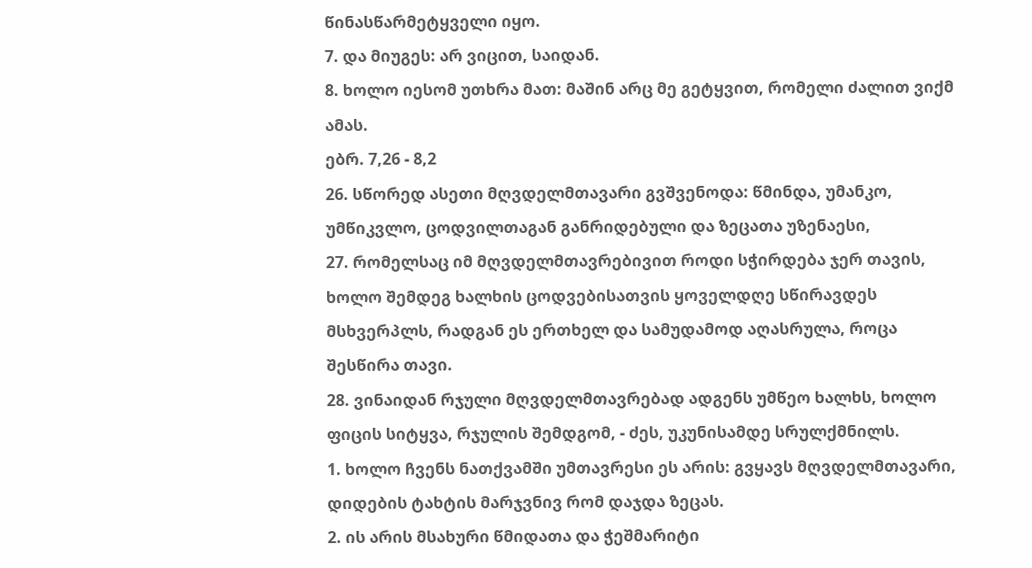წინასწარმეტყველი იყო.
7. და მიუგეს: არ ვიცით, საიდან.
8. ხოლო იესომ უთხრა მათ: მაშინ არც მე გეტყვით, რომელი ძალით ვიქმ ამას.
ებრ. 7,26 - 8,2
26. სწორედ ასეთი მღვდელმთავარი გვშვენოდა: წმინდა, უმანკო, უმწიკვლო, ცოდვილთაგან განრიდებული და ზეცათა უზენაესი,
27. რომელსაც იმ მღვდელმთავრებივით როდი სჭირდება ჯერ თავის, ხოლო შემდეგ ხალხის ცოდვებისათვის ყოველდღე სწირავდეს მსხვერპლს, რადგან ეს ერთხელ და სამუდამოდ აღასრულა, როცა შესწირა თავი.
28. ვინაიდან რჯული მღვდელმთავრებად ადგენს უმწეო ხალხს, ხოლო ფიცის სიტყვა, რჯულის შემდგომ, - ძეს, უკუნისამდე სრულქმნილს.
1. ხოლო ჩვენს ნათქვამში უმთავრესი ეს არის: გვყავს მღვდელმთავარი, დიდების ტახტის მარჯვნივ რომ დაჯდა ზეცას.
2. ის არის მსახური წმიდათა და ჭეშმარიტი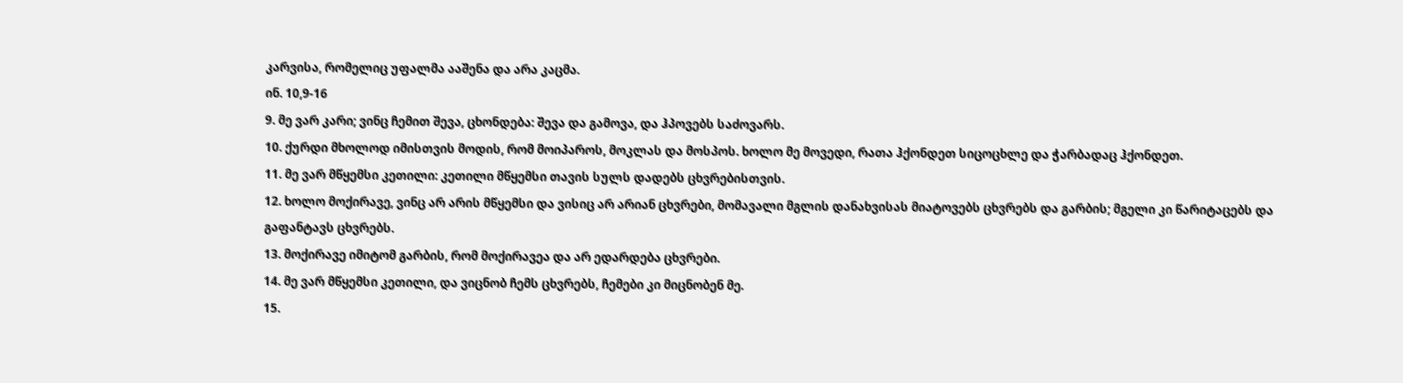კარვისა, რომელიც უფალმა ააშენა და არა კაცმა.
ინ. 10,9-16
9. მე ვარ კარი; ვინც ჩემით შევა, ცხონდება: შევა და გამოვა, და ჰპოვებს საძოვარს.
10. ქურდი მხოლოდ იმისთვის მოდის, რომ მოიპაროს, მოკლას და მოსპოს. ხოლო მე მოვედი, რათა ჰქონდეთ სიცოცხლე და ჭარბადაც ჰქონდეთ.
11. მე ვარ მწყემსი კეთილი: კეთილი მწყემსი თავის სულს დადებს ცხვრებისთვის.
12. ხოლო მოქირავე, ვინც არ არის მწყემსი და ვისიც არ არიან ცხვრები, მომავალი მგლის დანახვისას მიატოვებს ცხვრებს და გარბის; მგელი კი წარიტაცებს და გაფანტავს ცხვრებს.
13. მოქირავე იმიტომ გარბის, რომ მოქირავეა და არ ედარდება ცხვრები.
14. მე ვარ მწყემსი კეთილი, და ვიცნობ ჩემს ცხვრებს, ჩემები კი მიცნობენ მე.
15.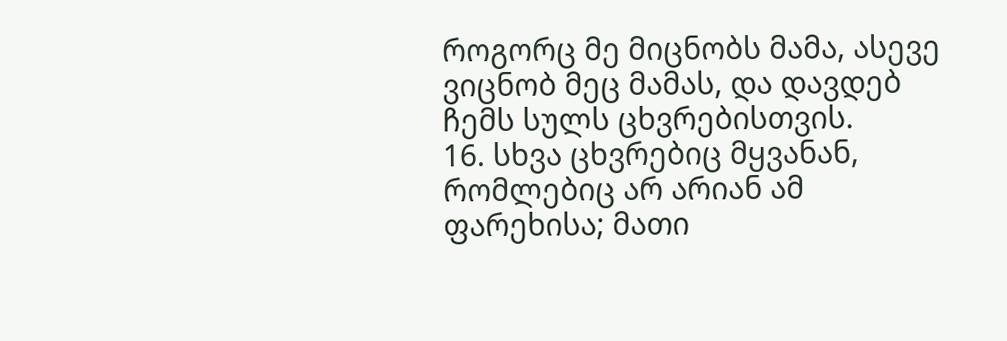როგორც მე მიცნობს მამა, ასევე ვიცნობ მეც მამას, და დავდებ ჩემს სულს ცხვრებისთვის.
16. სხვა ცხვრებიც მყვანან, რომლებიც არ არიან ამ ფარეხისა; მათი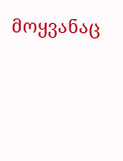მოყვანაც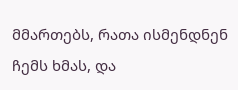მმართებს, რათა ისმენდნენ ჩემს ხმას, და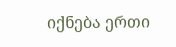იქნება ერთი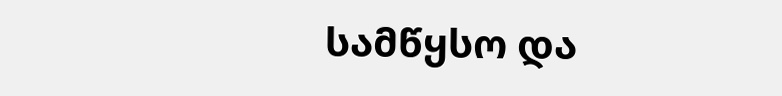სამწყსო და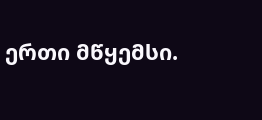ერთი მწყემსი.